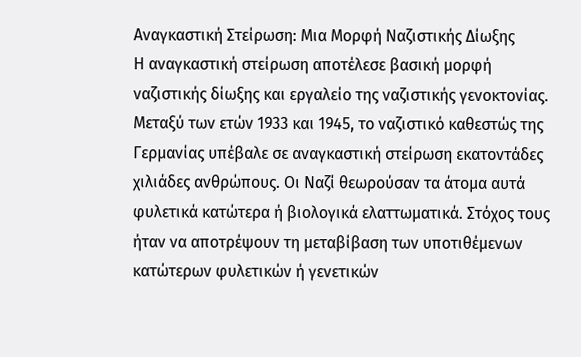Αναγκαστική Στείρωση: Μια Μορφή Ναζιστικής Δίωξης
Η αναγκαστική στείρωση αποτέλεσε βασική μορφή ναζιστικής δίωξης και εργαλείο της ναζιστικής γενοκτονίας. Μεταξύ των ετών 1933 και 1945, το ναζιστικό καθεστώς της Γερμανίας υπέβαλε σε αναγκαστική στείρωση εκατοντάδες χιλιάδες ανθρώπους. Οι Ναζί θεωρούσαν τα άτομα αυτά φυλετικά κατώτερα ή βιολογικά ελαττωματικά. Στόχος τους ήταν να αποτρέψουν τη μεταβίβαση των υποτιθέμενων κατώτερων φυλετικών ή γενετικών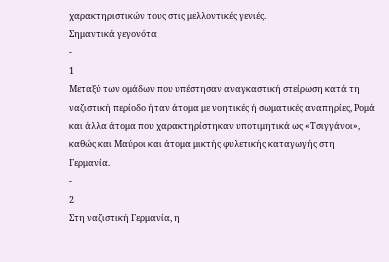χαρακτηριστικών τους στις μελλοντικές γενιές.
Σημαντικά γεγονότα
-
1
Μεταξύ των ομάδων που υπέστησαν αναγκαστική στείρωση κατά τη ναζιστική περίοδο ήταν άτομα με νοητικές ή σωματικές αναπηρίες, Ρομά και άλλα άτομα που χαρακτηρίστηκαν υποτιμητικά ως «Τσιγγάνοι», καθώς και Μαύροι και άτομα μικτής φυλετικής καταγωγής στη Γερμανία.
-
2
Στη ναζιστική Γερμανία, η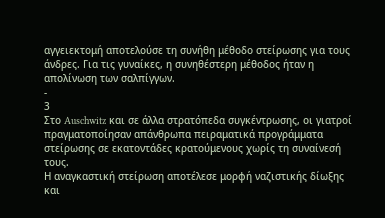αγγειεκτομή αποτελούσε τη συνήθη μέθοδο στείρωσης για τους άνδρες. Για τις γυναίκες, η συνηθέστερη μέθοδος ήταν η απολίνωση των σαλπίγγων.
-
3
Στο Auschwitz και σε άλλα στρατόπεδα συγκέντρωσης, οι γιατροί πραγματοποίησαν απάνθρωπα πειραματικά προγράμματα στείρωσης σε εκατοντάδες κρατούμενους χωρίς τη συναίνεσή τους.
Η αναγκαστική στείρωση αποτέλεσε μορφή ναζιστικής δίωξης και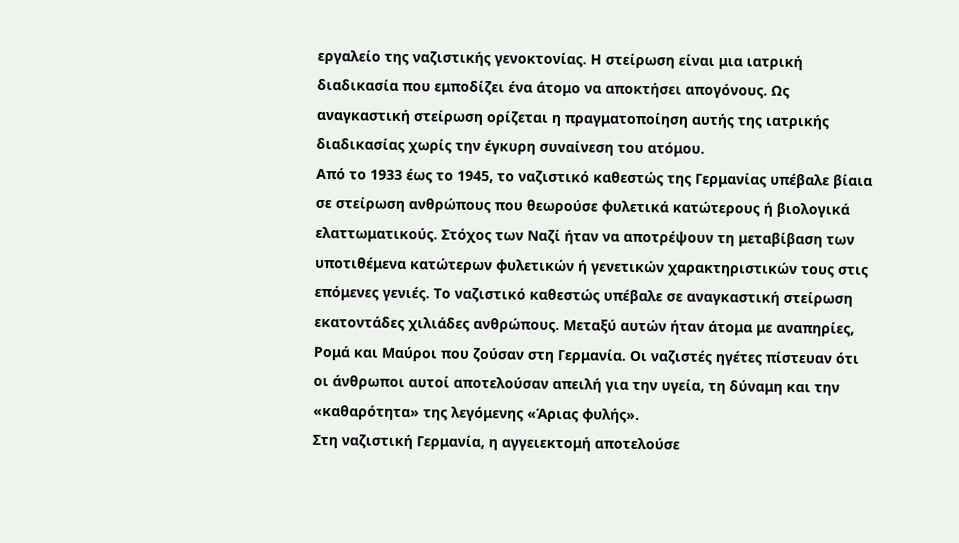εργαλείο της ναζιστικής γενοκτονίας. Η στείρωση είναι μια ιατρική διαδικασία που εμποδίζει ένα άτομο να αποκτήσει απογόνους. Ως αναγκαστική στείρωση ορίζεται η πραγματοποίηση αυτής της ιατρικής διαδικασίας χωρίς την έγκυρη συναίνεση του ατόμου.
Από το 1933 έως το 1945, το ναζιστικό καθεστώς της Γερμανίας υπέβαλε βίαια σε στείρωση ανθρώπους που θεωρούσε φυλετικά κατώτερους ή βιολογικά ελαττωματικούς. Στόχος των Ναζί ήταν να αποτρέψουν τη μεταβίβαση των υποτιθέμενα κατώτερων φυλετικών ή γενετικών χαρακτηριστικών τους στις επόμενες γενιές. Το ναζιστικό καθεστώς υπέβαλε σε αναγκαστική στείρωση εκατοντάδες χιλιάδες ανθρώπους. Μεταξύ αυτών ήταν άτομα με αναπηρίες, Ρομά και Μαύροι που ζούσαν στη Γερμανία. Οι ναζιστές ηγέτες πίστευαν ότι οι άνθρωποι αυτοί αποτελούσαν απειλή για την υγεία, τη δύναμη και την «καθαρότητα» της λεγόμενης «Άριας φυλής».
Στη ναζιστική Γερμανία, η αγγειεκτομή αποτελούσε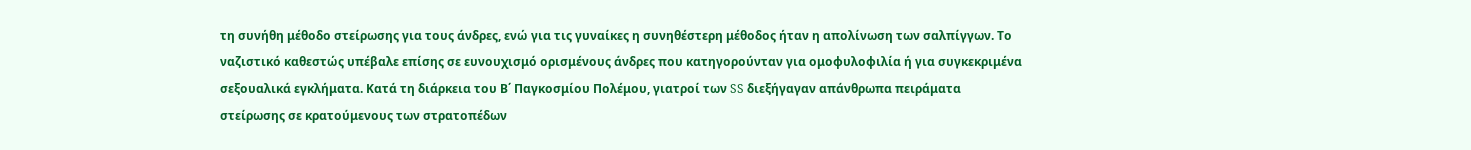τη συνήθη μέθοδο στείρωσης για τους άνδρες, ενώ για τις γυναίκες η συνηθέστερη μέθοδος ήταν η απολίνωση των σαλπίγγων. Το ναζιστικό καθεστώς υπέβαλε επίσης σε ευνουχισμό ορισμένους άνδρες που κατηγορούνταν για ομοφυλοφιλία ή για συγκεκριμένα σεξουαλικά εγκλήματα. Κατά τη διάρκεια του Β΄ Παγκοσμίου Πολέμου, γιατροί των SS διεξήγαγαν απάνθρωπα πειράματα στείρωσης σε κρατούμενους των στρατοπέδων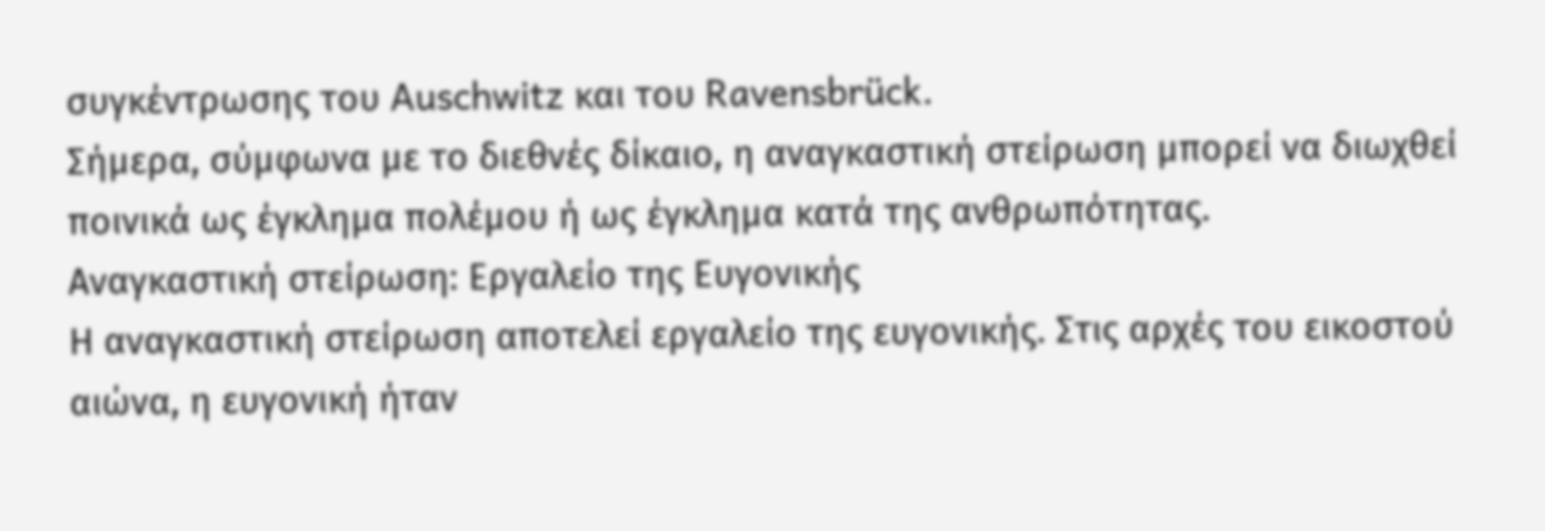συγκέντρωσης του Auschwitz και του Ravensbrück.
Σήμερα, σύμφωνα με το διεθνές δίκαιο, η αναγκαστική στείρωση μπορεί να διωχθεί ποινικά ως έγκλημα πολέμου ή ως έγκλημα κατά της ανθρωπότητας.
Αναγκαστική στείρωση: Εργαλείο της Ευγονικής
Η αναγκαστική στείρωση αποτελεί εργαλείο της ευγονικής. Στις αρχές του εικοστού αιώνα, η ευγονική ήταν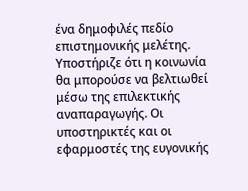ένα δημοφιλές πεδίο επιστημονικής μελέτης. Υποστήριζε ότι η κοινωνία θα μπορούσε να βελτιωθεί μέσω της επιλεκτικής αναπαραγωγής. Οι υποστηρικτές και οι εφαρμοστές της ευγονικής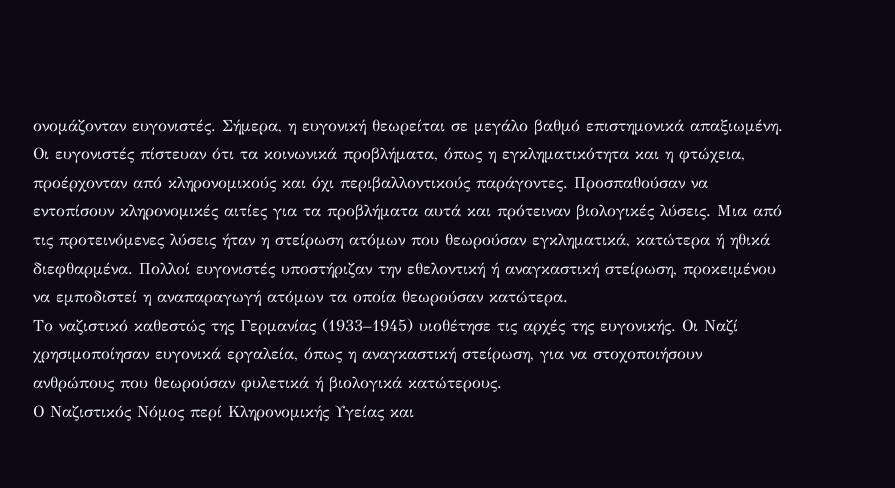ονομάζονταν ευγονιστές. Σήμερα, η ευγονική θεωρείται σε μεγάλο βαθμό επιστημονικά απαξιωμένη.
Οι ευγονιστές πίστευαν ότι τα κοινωνικά προβλήματα, όπως η εγκληματικότητα και η φτώχεια, προέρχονταν από κληρονομικούς και όχι περιβαλλοντικούς παράγοντες. Προσπαθούσαν να εντοπίσουν κληρονομικές αιτίες για τα προβλήματα αυτά και πρότειναν βιολογικές λύσεις. Μια από τις προτεινόμενες λύσεις ήταν η στείρωση ατόμων που θεωρούσαν εγκληματικά, κατώτερα ή ηθικά διεφθαρμένα. Πολλοί ευγονιστές υποστήριζαν την εθελοντική ή αναγκαστική στείρωση, προκειμένου να εμποδιστεί η αναπαραγωγή ατόμων τα οποία θεωρούσαν κατώτερα.
Το ναζιστικό καθεστώς της Γερμανίας (1933–1945) υιοθέτησε τις αρχές της ευγονικής. Οι Ναζί χρησιμοποίησαν ευγονικά εργαλεία, όπως η αναγκαστική στείρωση, για να στοχοποιήσουν ανθρώπους που θεωρούσαν φυλετικά ή βιολογικά κατώτερους.
Ο Ναζιστικός Νόμος περί Κληρονομικής Υγείας και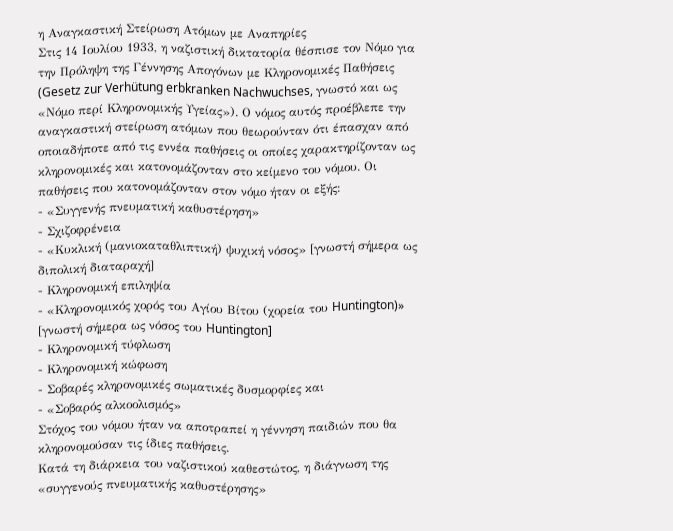η Αναγκαστική Στείρωση Ατόμων με Αναπηρίες
Στις 14 Ιουλίου 1933, η ναζιστική δικτατορία θέσπισε τον Νόμο για την Πρόληψη της Γέννησης Απογόνων με Κληρονομικές Παθήσεις (Gesetz zur Verhütung erbkranken Nachwuchses, γνωστό και ως «Νόμο περί Κληρονομικής Υγείας»). Ο νόμος αυτός προέβλεπε την αναγκαστική στείρωση ατόμων που θεωρούνταν ότι έπασχαν από οποιαδήποτε από τις εννέα παθήσεις οι οποίες χαρακτηρίζονταν ως κληρονομικές και κατονομάζονταν στο κείμενο του νόμου. Οι παθήσεις που κατονομάζονταν στον νόμο ήταν οι εξής:
- «Συγγενής πνευματική καθυστέρηση»
- Σχιζοφρένεια
- «Κυκλική (μανιοκαταθλιπτική) ψυχική νόσος» [γνωστή σήμερα ως διπολική διαταραχή]
- Κληρονομική επιληψία
- «Κληρονομικός χορός του Αγίου Βίτου (χορεία του Huntington)» [γνωστή σήμερα ως νόσος του Huntington]
- Κληρονομική τύφλωση
- Κληρονομική κώφωση
- Σοβαρές κληρονομικές σωματικές δυσμορφίες και
- «Σοβαρός αλκοολισμός»
Στόχος του νόμου ήταν να αποτραπεί η γέννηση παιδιών που θα κληρονομούσαν τις ίδιες παθήσεις.
Κατά τη διάρκεια του ναζιστικού καθεστώτος, η διάγνωση της «συγγενούς πνευματικής καθυστέρησης»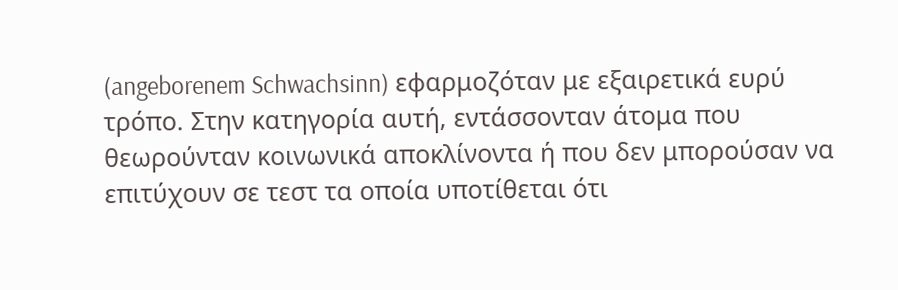(angeborenem Schwachsinn) εφαρμοζόταν με εξαιρετικά ευρύ τρόπο. Στην κατηγορία αυτή, εντάσσονταν άτομα που θεωρούνταν κοινωνικά αποκλίνοντα ή που δεν μπορούσαν να επιτύχουν σε τεστ τα οποία υποτίθεται ότι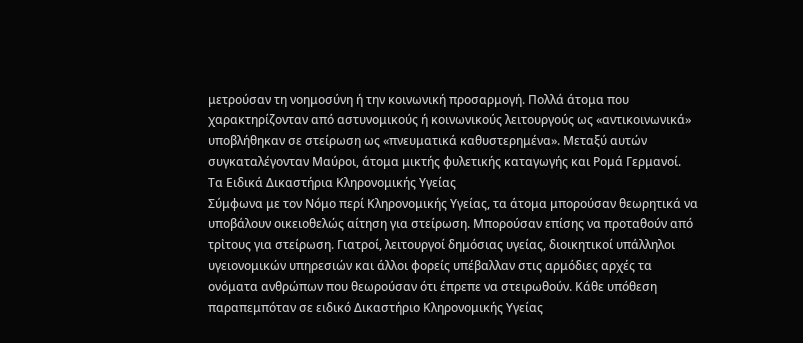μετρούσαν τη νοημοσύνη ή την κοινωνική προσαρμογή. Πολλά άτομα που χαρακτηρίζονταν από αστυνομικούς ή κοινωνικούς λειτουργούς ως «αντικοινωνικά» υποβλήθηκαν σε στείρωση ως «πνευματικά καθυστερημένα». Μεταξύ αυτών συγκαταλέγονταν Μαύροι, άτομα μικτής φυλετικής καταγωγής και Ρομά Γερμανοί.
Τα Ειδικά Δικαστήρια Κληρονομικής Υγείας
Σύμφωνα με τον Νόμο περί Κληρονομικής Υγείας, τα άτομα μπορούσαν θεωρητικά να υποβάλουν οικειοθελώς αίτηση για στείρωση. Μπορούσαν επίσης να προταθούν από τρἰτους για στείρωση. Γιατροί, λειτουργοί δημόσιας υγείας, διοικητικοί υπάλληλοι υγειονομικών υπηρεσιών και άλλοι φορείς υπέβαλλαν στις αρμόδιες αρχές τα ονόματα ανθρώπων που θεωρούσαν ότι έπρεπε να στειρωθούν. Κάθε υπόθεση παραπεμπόταν σε ειδικό Δικαστήριο Κληρονομικής Υγείας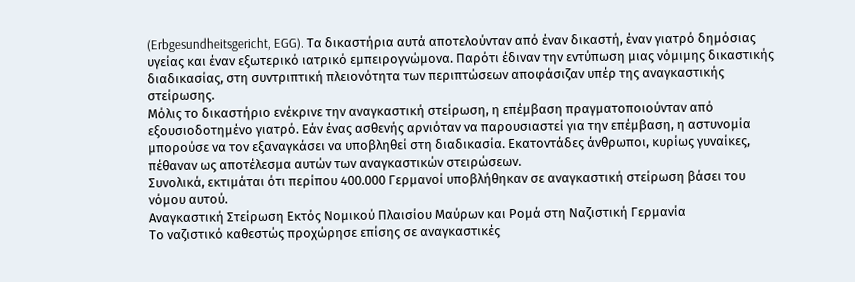(Erbgesundheitsgericht, EGG). Τα δικαστήρια αυτά αποτελούνταν από έναν δικαστή, έναν γιατρό δημόσιας υγείας και έναν εξωτερικό ιατρικό εμπειρογνώμονα. Παρότι έδιναν την εντύπωση μιας νόμιμης δικαστικής διαδικασίας, στη συντριπτική πλειονότητα των περιπτώσεων αποφάσιζαν υπέρ της αναγκαστικής στείρωσης.
Μόλις το δικαστήριο ενέκρινε την αναγκαστική στείρωση, η επέμβαση πραγματοποιούνταν από εξουσιοδοτημένο γιατρό. Εάν ένας ασθενής αρνιόταν να παρουσιαστεί για την επέμβαση, η αστυνομία μπορούσε να τον εξαναγκάσει να υποβληθεί στη διαδικασία. Εκατοντάδες άνθρωποι, κυρίως γυναίκες, πέθαναν ως αποτέλεσμα αυτών των αναγκαστικών στειρώσεων.
Συνολικά, εκτιμάται ότι περίπου 400.000 Γερμανοί υποβλήθηκαν σε αναγκαστική στείρωση βάσει του νόμου αυτού.
Αναγκαστική Στείρωση Εκτός Νομικού Πλαισίου Μαύρων και Ρομά στη Ναζιστική Γερμανία
Το ναζιστικό καθεστώς προχώρησε επίσης σε αναγκαστικές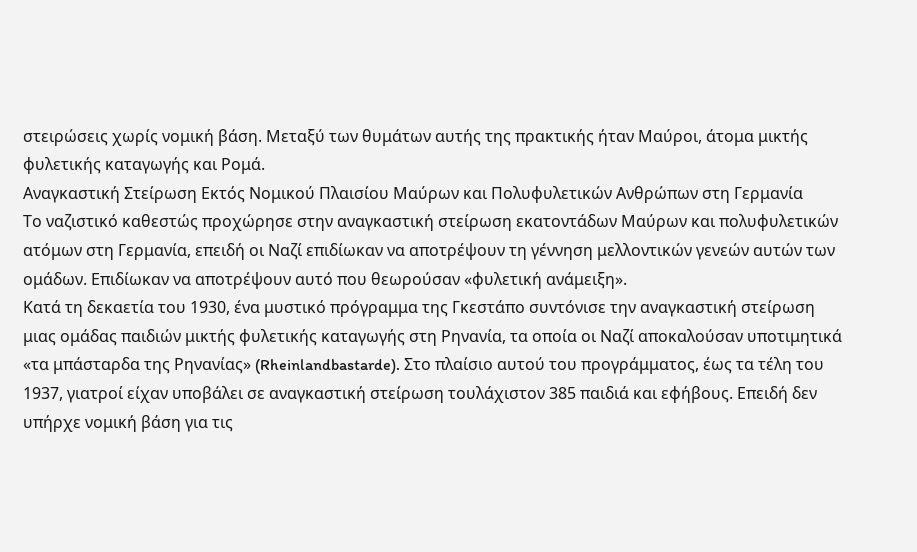στειρώσεις χωρίς νομική βάση. Μεταξύ των θυμάτων αυτής της πρακτικής ήταν Μαύροι, άτομα μικτής φυλετικής καταγωγής και Ρομά.
Αναγκαστική Στείρωση Εκτός Νομικού Πλαισίου Μαύρων και Πολυφυλετικών Ανθρώπων στη Γερμανία
Το ναζιστικό καθεστώς προχώρησε στην αναγκαστική στείρωση εκατοντάδων Μαύρων και πολυφυλετικών ατόμων στη Γερμανία, επειδή οι Ναζί επιδίωκαν να αποτρέψουν τη γέννηση μελλοντικών γενεών αυτών των ομάδων. Επιδίωκαν να αποτρέψουν αυτό που θεωρούσαν «φυλετική ανάμειξη».
Κατά τη δεκαετία του 1930, ένα μυστικό πρόγραμμα της Γκεστάπο συντόνισε την αναγκαστική στείρωση μιας ομάδας παιδιών μικτής φυλετικής καταγωγής στη Ρηνανία, τα οποία οι Ναζί αποκαλούσαν υποτιμητικά «τα μπάσταρδα της Ρηνανίας» (Rheinlandbastarde). Στο πλαίσιο αυτού του προγράμματος, έως τα τέλη του 1937, γιατροί είχαν υποβάλει σε αναγκαστική στείρωση τουλάχιστον 385 παιδιά και εφήβους. Επειδή δεν υπήρχε νομική βάση για τις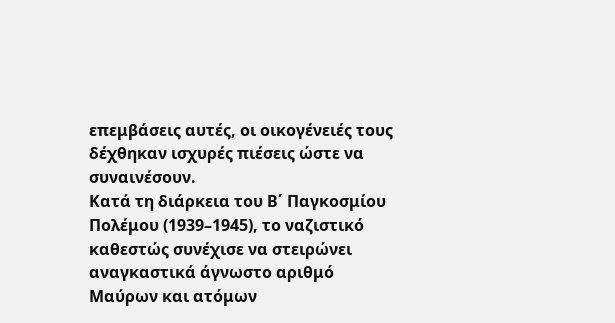επεμβάσεις αυτές, οι οικογένειές τους δέχθηκαν ισχυρές πιέσεις ώστε να συναινέσουν.
Κατά τη διάρκεια του Β΄ Παγκοσμίου Πολέμου (1939–1945), το ναζιστικό καθεστώς συνέχισε να στειρώνει αναγκαστικά άγνωστο αριθμό Μαύρων και ατόμων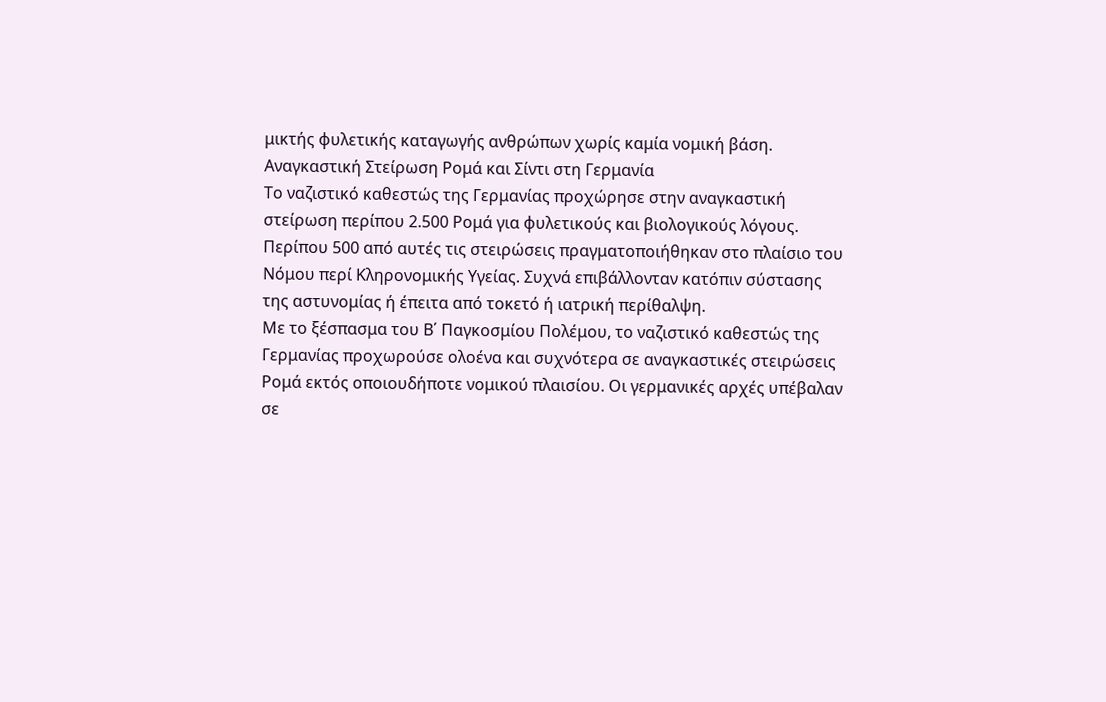μικτής φυλετικής καταγωγής ανθρώπων χωρίς καμία νομική βάση.
Αναγκαστική Στείρωση Ρομά και Σίντι στη Γερμανία
Το ναζιστικό καθεστώς της Γερμανίας προχώρησε στην αναγκαστική στείρωση περίπου 2.500 Ρομά για φυλετικούς και βιολογικούς λόγους. Περίπου 500 από αυτές τις στειρώσεις πραγματοποιήθηκαν στο πλαίσιο του Νόμου περί Κληρονομικής Υγείας. Συχνά επιβάλλονταν κατόπιν σύστασης της αστυνομίας ή έπειτα από τοκετό ή ιατρική περίθαλψη.
Με το ξέσπασμα του Β΄ Παγκοσμίου Πολέμου, το ναζιστικό καθεστώς της Γερμανίας προχωρούσε ολοένα και συχνότερα σε αναγκαστικές στειρώσεις Ρομά εκτός οποιουδήποτε νομικού πλαισίου. Οι γερμανικές αρχές υπέβαλαν σε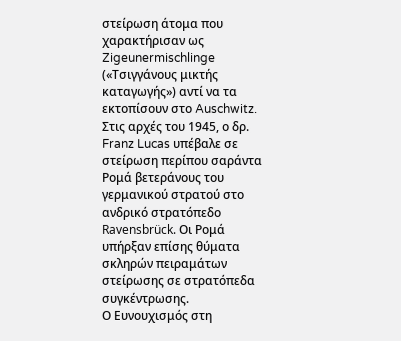στείρωση άτομα που χαρακτήρισαν ως Zigeunermischlinge («Τσιγγάνους μικτής καταγωγής») αντί να τα εκτοπίσουν στο Auschwitz. Στις αρχές του 1945, ο δρ. Franz Lucas υπέβαλε σε στείρωση περίπου σαράντα Ρομά βετεράνους του γερμανικού στρατού στο ανδρικό στρατόπεδο Ravensbrück. Οι Ρομά υπήρξαν επίσης θύματα σκληρών πειραμάτων στείρωσης σε στρατόπεδα συγκέντρωσης.
Ο Ευνουχισμός στη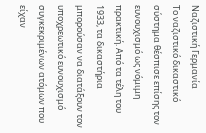Ναζιστική Γερμανία
Το ναζιστικό δικαστικό σύστημα θέσπισε επίσης τον ευνουχισμό ως νόμιμη πρακτική. Από τα τέλη του 1933, τα δικαστήρια μπορούσαν να διατάξουν τον υποχρεωτικό ευνουχισμό συγκεκριμένων ατόμων που είχαν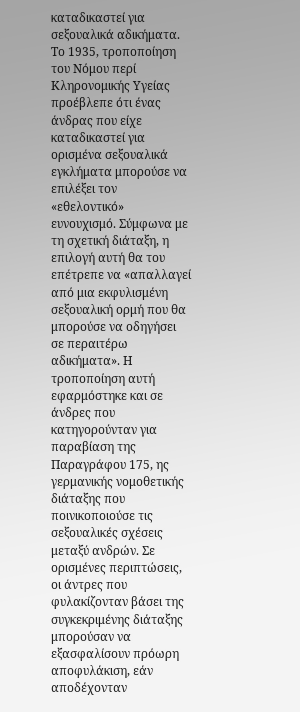καταδικαστεί για σεξουαλικά αδικήματα. Το 1935, τροποποίηση του Νόμου περί Κληρονομικής Υγείας προέβλεπε ότι ένας άνδρας που είχε καταδικαστεί για ορισμένα σεξουαλικά εγκλήματα μπορούσε να επιλέξει τον «εθελοντικό» ευνουχισμό. Σύμφωνα με τη σχετική διάταξη, η επιλογή αυτή θα του επέτρεπε να «απαλλαγεί από μια εκφυλισμένη σεξουαλική ορμή που θα μπορούσε να οδηγήσει σε περαιτέρω αδικήματα». Η τροποποίηση αυτή εφαρμόστηκε και σε άνδρες που κατηγορούνταν για παραβίαση της Παραγράφου 175, ης γερμανικής νομοθετικής διάταξης που ποινικοποιούσε τις σεξουαλικές σχέσεις μεταξύ ανδρών. Σε ορισμένες περιπτώσεις, οι άντρες που φυλακίζονταν βάσει της συγκεκριμένης διάταξης μπορούσαν να εξασφαλίσουν πρόωρη αποφυλάκιση, εάν αποδέχονταν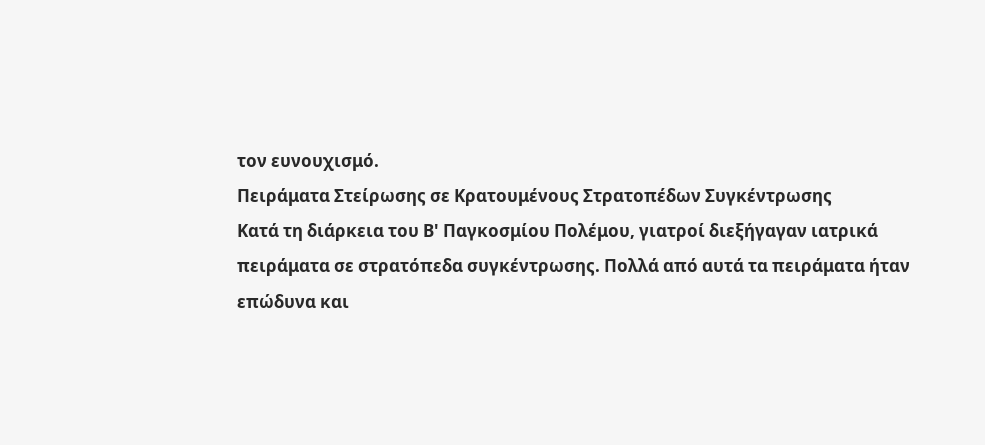τον ευνουχισμό.
Πειράματα Στείρωσης σε Κρατουμένους Στρατοπέδων Συγκέντρωσης
Κατά τη διάρκεια του Β' Παγκοσμίου Πολέμου, γιατροί διεξήγαγαν ιατρικά πειράματα σε στρατόπεδα συγκέντρωσης. Πολλά από αυτά τα πειράματα ήταν επώδυνα και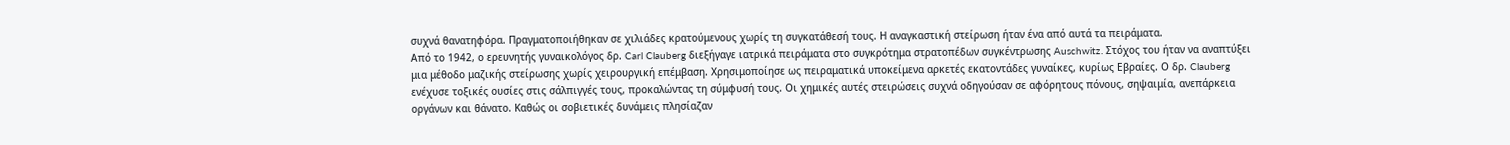συχνά θανατηφόρα. Πραγματοποιήθηκαν σε χιλιάδες κρατούμενους χωρίς τη συγκατάθεσή τους. Η αναγκαστική στείρωση ήταν ένα από αυτά τα πειράματα.
Από το 1942, ο ερευνητής γυναικολόγος δρ. Carl Clauberg διεξήγαγε ιατρικά πειράματα στο συγκρότημα στρατοπέδων συγκέντρωσης Auschwitz. Στόχος του ήταν να αναπτύξει μια μέθοδο μαζικής στείρωσης χωρίς χειρουργική επέμβαση. Χρησιμοποίησε ως πειραματικά υποκείμενα αρκετές εκατοντάδες γυναίκες, κυρίως Εβραίες. Ο δρ. Clauberg ενέχυσε τοξικές ουσίες στις σάλπιγγές τους, προκαλώντας τη σύμφυσή τους. Οι χημικές αυτές στειρώσεις συχνά οδηγούσαν σε αφόρητους πόνους, σηψαιμία, ανεπάρκεια οργάνων και θάνατο. Καθώς οι σοβιετικές δυνάμεις πλησίαζαν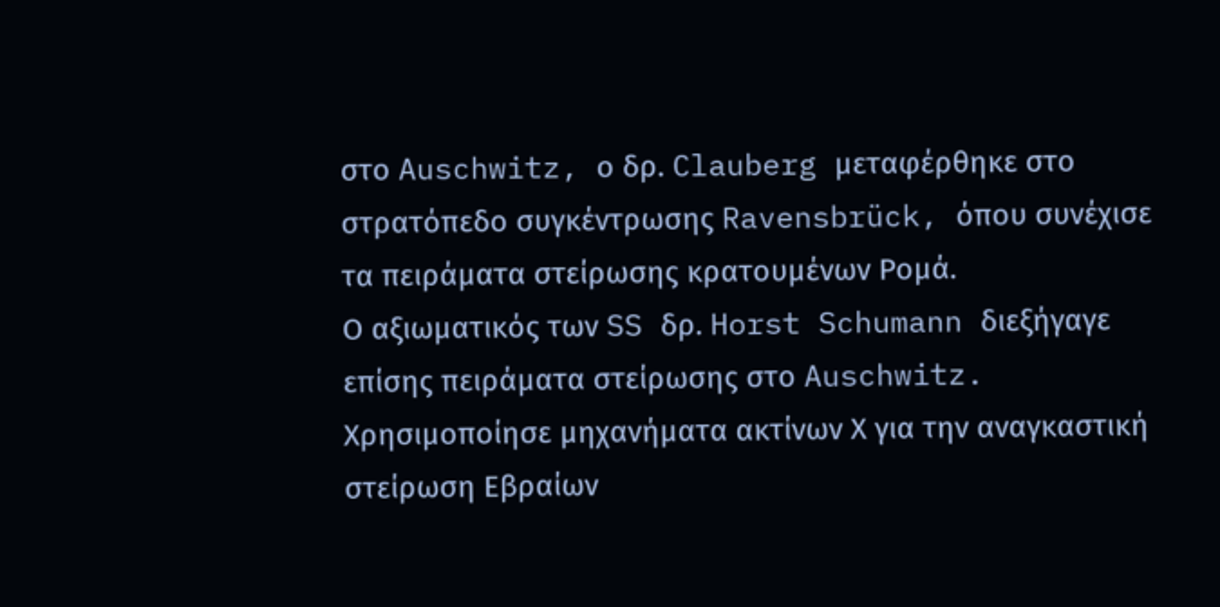στο Auschwitz, ο δρ. Clauberg μεταφέρθηκε στο στρατόπεδο συγκέντρωσης Ravensbrück, όπου συνέχισε τα πειράματα στείρωσης κρατουμένων Ρομά.
Ο αξιωματικός των SS δρ. Horst Schumann διεξήγαγε επίσης πειράματα στείρωσης στο Auschwitz. Χρησιμοποίησε μηχανήματα ακτίνων Χ για την αναγκαστική στείρωση Εβραίων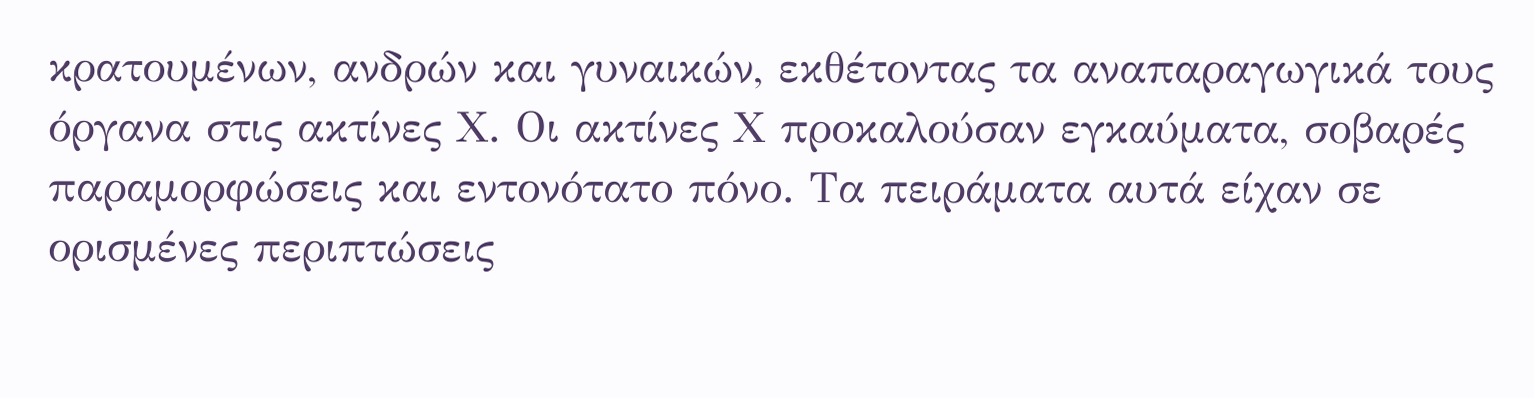κρατουμένων, ανδρών και γυναικών, εκθέτοντας τα αναπαραγωγικά τους όργανα στις ακτίνες Χ. Οι ακτίνες Χ προκαλούσαν εγκαύματα, σοβαρές παραμορφώσεις και εντονότατο πόνο. Τα πειράματα αυτά είχαν σε ορισμένες περιπτώσεις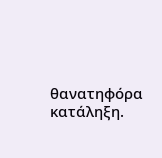θανατηφόρα κατάληξη.